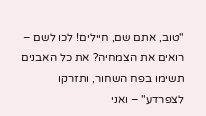"טוב, אתם שם, חיילים! לכו לשם – רואים את הצמחיה? את כל האבנים תשימו בפח השחור, ותזרקו לצפרדע" – ואני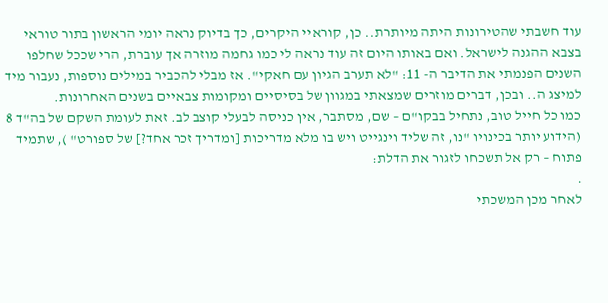עוד חשבתי שהטירונות היתה מיותרת.. כן, קוראיי היקרים, כך בדיוק נראה יומי הראשון בתור טוראי בצבא ההגנה לישראל. ואם באותו היום זה עוד נראה לי כמו גחמה מוזרה אך עוברת, הרי שככל שחלפו השנים הפנמתי את הדיבר ה- 11: "לא תערב הגיון עם חאקי". אז מבלי להכביר במילים נוספות, נעבור מיד למיצג ה.. ובכן, דברים מוזרים שמצאתי במגוון של בסיסיים ומקומות צבאיים בשנים האחרונות.
כמו כל חייל טוב, נתחיל בבקו"ם – שם, מסתבר, אין כניסה לבעלי קוצב לב. זאת לעומת השקם של בה"ד 8 (הידוע יותר בכינויו "נו, זה שליד וינגייט ויש בו מלא מדריכות [ומדריך זכר אחד?] של ספורט" ), שתמיד פתוח – רק אל תשכחו לזגור את הדלת:
.
לאחר מכן המשכתי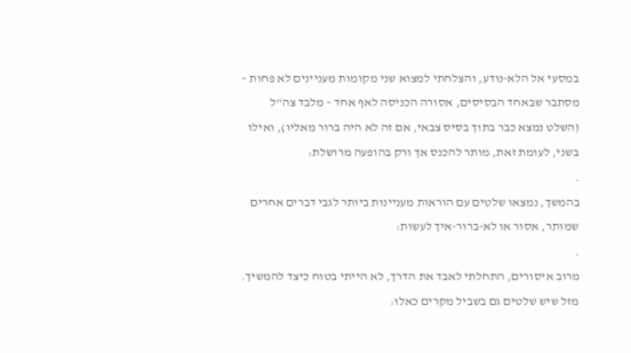במסעי אל הלא-נודע, והצלחתי למצוא שני מקומות מעניינים לא פחות – מסתבר שבאחד הבסיסים, אסורה הכניסה לאף אחד – מלבד צה"ל (השלט נמצא כבר בתוך בסיס צבאי, אם זה לא היה ברור מאליו), ואילו בשני, לעומת זאת, מותר להכנס אך ורק בהופעה מרושלת:
.
בהמשך, נמצאו שלטים עם הוראות מעניינות ביותר לגבי דברים אחרים שמותר, אסור או לא-ברור-איך לעשות:
.
מרוב איסורים, התחלתי לאבד את הדרך, לא הייתי בטוח כיצד להמשיך. מזל שיש שלטים גם בשביל מקרים כאלו: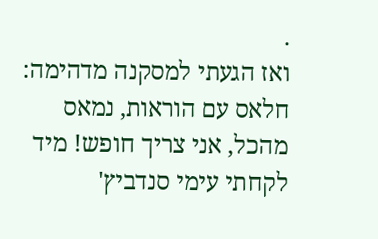.
ואז הגעתי למסקנה מדהימה: חלאס עם הוראות, נמאס מהכל, אני צריך חופש! מיד לקחתי עימי סנדביץ'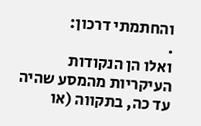והחתמתי דרכון:
.
ואלו הן הנקודות העיקריות מהמסע שהיה עד כה, בתקווה (או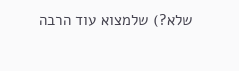שלא?) שלמצוא עוד הרבה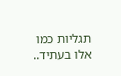תגליות כמו אלו בעתיד..